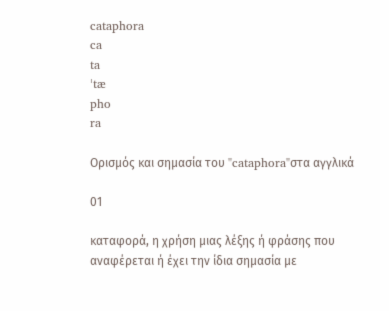cataphora
ca
ta
ˈtæ
pho
ra

Ορισμός και σημασία του "cataphora"στα αγγλικά

01

καταφορά, η χρήση μιας λέξης ή φράσης που αναφέρεται ή έχει την ίδια σημασία με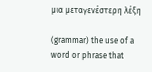μια μεταγενέστερη λέξη

(grammar) the use of a word or phrase that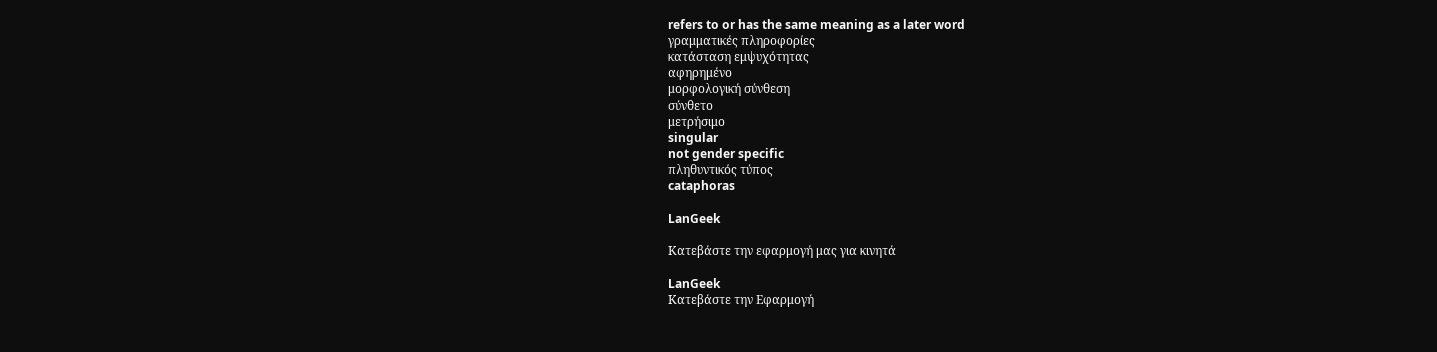refers to or has the same meaning as a later word
γραμματικές πληροφορίες
κατάσταση εμψυχότητας
αφηρημένο
μορφολογική σύνθεση
σύνθετο
μετρήσιμο
singular
not gender specific
πληθυντικός τύπος
cataphoras

LanGeek

Κατεβάστε την εφαρμογή μας για κινητά

LanGeek
Κατεβάστε την Εφαρμογή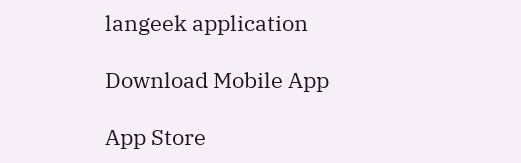langeek application

Download Mobile App

App Store